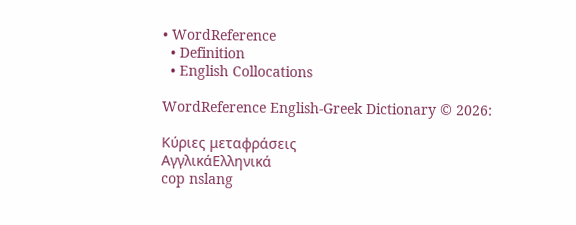• WordReference
  • Definition
  • English Collocations

WordReference English-Greek Dictionary © 2026:

Κύριες μεταφράσεις
ΑγγλικάΕλληνικά
cop nslang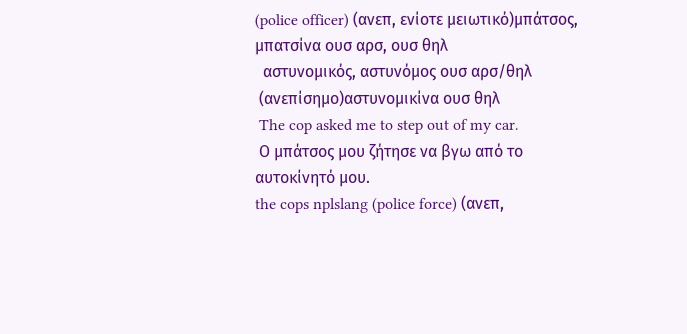(police officer) (ανεπ, ενίοτε μειωτικό)μπάτσος, μπατσίνα ουσ αρσ, ουσ θηλ
  αστυνομικός, αστυνόμος ουσ αρσ/θηλ
 (ανεπίσημο)αστυνομικίνα ουσ θηλ
 The cop asked me to step out of my car.
 Ο μπάτσος μου ζήτησε να βγω από το αυτοκίνητό μου.
the cops nplslang (police force) (ανεπ,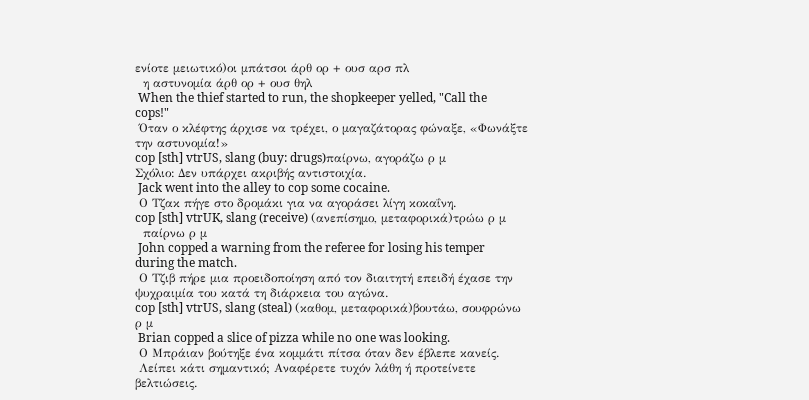ενίοτε μειωτικό)οι μπάτσοι άρθ ορ + ουσ αρσ πλ
  η αστυνομία άρθ ορ + ουσ θηλ
 When the thief started to run, the shopkeeper yelled, "Call the cops!"
 Όταν ο κλέφτης άρχισε να τρέχει, ο μαγαζάτορας φώναξε, «Φωνάξτε την αστυνομία!»
cop [sth] vtrUS, slang (buy: drugs)παίρνω, αγοράζω ρ μ
Σχόλιο: Δεν υπάρχει ακριβής αντιστοιχία.
 Jack went into the alley to cop some cocaine.
 Ο Τζακ πήγε στο δρομάκι για να αγοράσει λίγη κοκαΐνη.
cop [sth] vtrUK, slang (receive) (ανεπίσημο, μεταφορικά)τρώω ρ μ
  παίρνω ρ μ
 John copped a warning from the referee for losing his temper during the match.
 Ο Τζιβ πήρε μια προειδοποίηση από τον διαιτητή επειδή έχασε την ψυχραιμία του κατά τη διάρκεια του αγώνα.
cop [sth] vtrUS, slang (steal) (καθομ, μεταφορικά)βουτάω, σουφρώνω ρ μ
 Brian copped a slice of pizza while no one was looking.
 Ο Μπράιαν βούτηξε ένα κομμάτι πίτσα όταν δεν έβλεπε κανείς.
 Λείπει κάτι σημαντικό; Αναφέρετε τυχόν λάθη ή προτείνετε βελτιώσεις.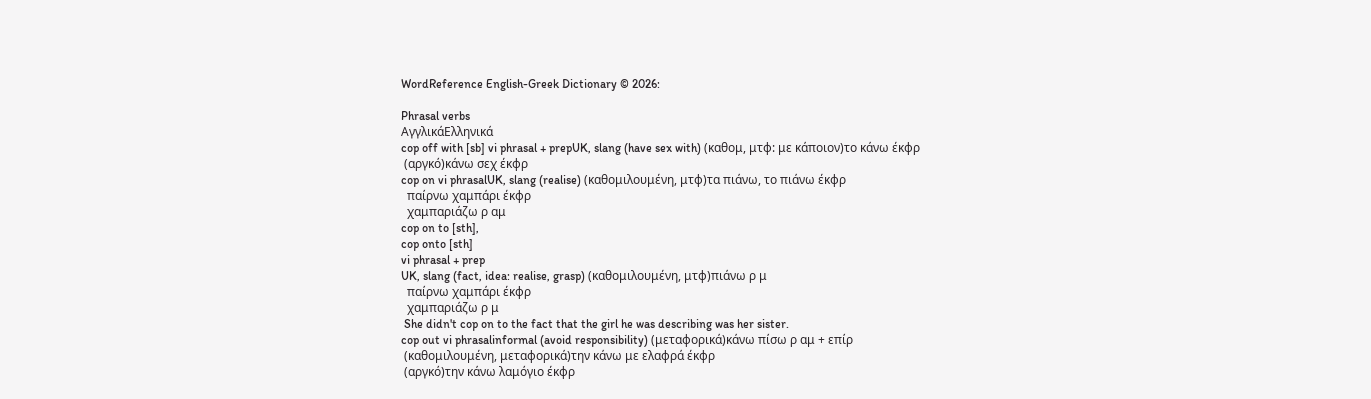WordReference English-Greek Dictionary © 2026:

Phrasal verbs
ΑγγλικάΕλληνικά
cop off with [sb] vi phrasal + prepUK, slang (have sex with) (καθομ, μτφ: με κάποιον)το κάνω έκφρ
 (αργκό)κάνω σεχ έκφρ
cop on vi phrasalUK, slang (realise) (καθομιλουμένη, μτφ)τα πιάνω, το πιάνω έκφρ
  παίρνω χαμπάρι έκφρ
  χαμπαριάζω ρ αμ
cop on to [sth],
cop onto [sth]
vi phrasal + prep
UK, slang (fact, idea: realise, grasp) (καθομιλουμένη, μτφ)πιάνω ρ μ
  παίρνω χαμπάρι έκφρ
  χαμπαριάζω ρ μ
 She didn't cop on to the fact that the girl he was describing was her sister.
cop out vi phrasalinformal (avoid responsibility) (μεταφορικά)κάνω πίσω ρ αμ + επίρ
 (καθομιλουμένη, μεταφορικά)την κάνω με ελαφρά έκφρ
 (αργκό)την κάνω λαμόγιο έκφρ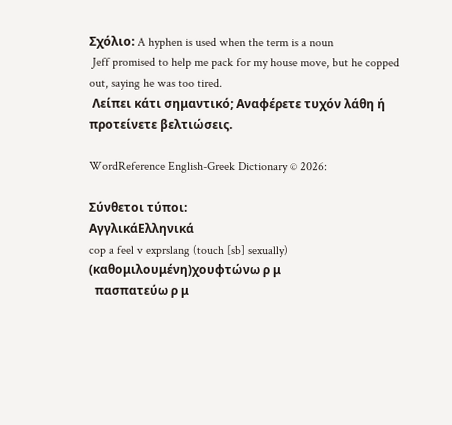Σχόλιο: A hyphen is used when the term is a noun
 Jeff promised to help me pack for my house move, but he copped out, saying he was too tired.
 Λείπει κάτι σημαντικό; Αναφέρετε τυχόν λάθη ή προτείνετε βελτιώσεις.

WordReference English-Greek Dictionary © 2026:

Σύνθετοι τύποι:
ΑγγλικάΕλληνικά
cop a feel v exprslang (touch [sb] sexually) (καθομιλουμένη)χουφτώνω ρ μ
  πασπατεύω ρ μ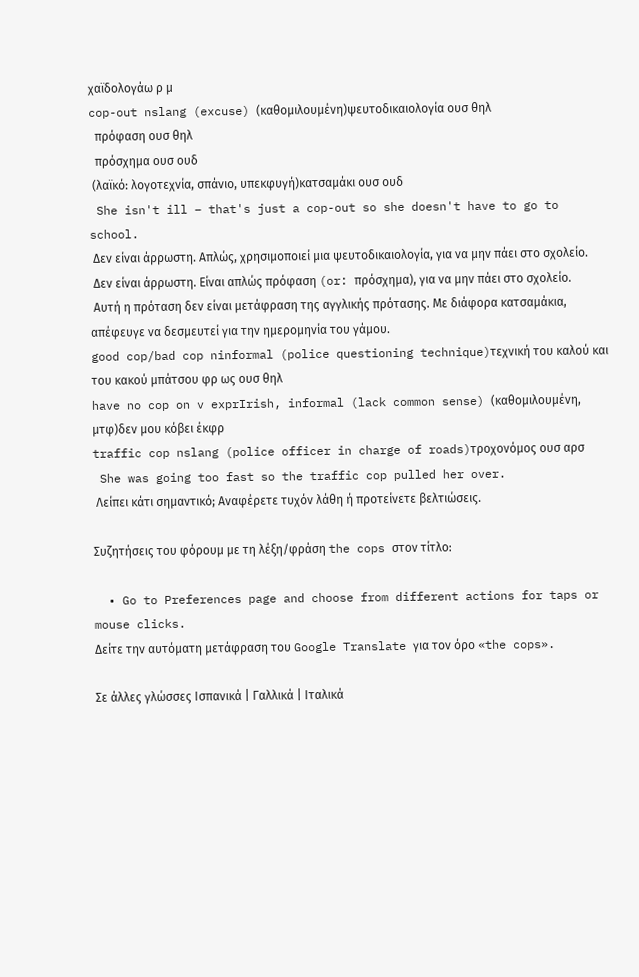χαϊδολογάω ρ μ
cop-out nslang (excuse) (καθομιλουμένη)ψευτοδικαιολογία ουσ θηλ
  πρόφαση ουσ θηλ
  πρόσχημα ουσ ουδ
 (λαϊκό: λογοτεχνία, σπάνιο, υπεκφυγή)κατσαμάκι ουσ ουδ
 She isn't ill – that's just a cop-out so she doesn't have to go to school.
 Δεν είναι άρρωστη. Απλώς, χρησιμοποιεί μια ψευτοδικαιολογία, για να μην πάει στο σχολείο.
 Δεν είναι άρρωστη. Είναι απλώς πρόφαση (or: πρόσχημα), για να μην πάει στο σχολείο.
 Αυτή η πρόταση δεν είναι μετάφραση της αγγλικής πρότασης. Με διάφορα κατσαμάκια, απέφευγε να δεσμευτεί για την ημερομηνία του γάμου.
good cop/bad cop ninformal (police questioning technique)τεχνική του καλού και του κακού μπάτσου φρ ως ουσ θηλ
have no cop on v exprIrish, informal (lack common sense) (καθομιλουμένη, μτφ)δεν μου κόβει έκφρ
traffic cop nslang (police officer in charge of roads)τροχονόμος ουσ αρσ
 She was going too fast so the traffic cop pulled her over.
 Λείπει κάτι σημαντικό; Αναφέρετε τυχόν λάθη ή προτείνετε βελτιώσεις.

Συζητήσεις του φόρουμ με τη λέξη/φράση the cops στον τίτλο:

  • Go to Preferences page and choose from different actions for taps or mouse clicks.
Δείτε την αυτόματη μετάφραση του Google Translate για τον όρο «the cops».

Σε άλλες γλώσσες Ισπανικά | Γαλλικά | Ιταλικά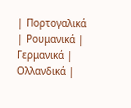| Πορτογαλικά | Ρουμανικά | Γερμανικά | Ολλανδικά |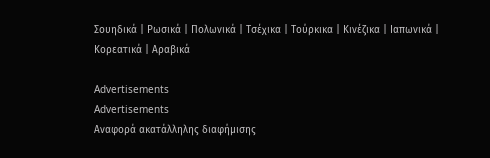Σουηδικά | Ρωσικά | Πολωνικά | Τσέχικα | Τούρκικα | Κινέζικα | Ιαπωνικά | Κορεατικά | Αραβικά

Advertisements
Advertisements
Αναφορά ακατάλληλης διαφήμισης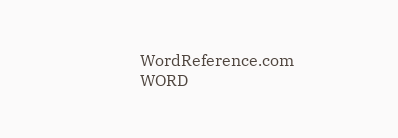WordReference.com
WORD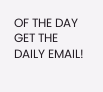OF THE DAY
GET THE DAILY EMAIL!